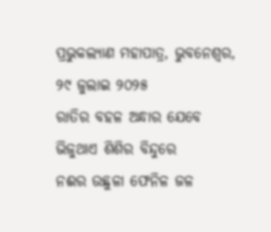ପ୍ରଭୁକଲ୍ୟାଣ ମହାପାତ୍ର, ଭୁବନେଶ୍ୱର, ୨୯ ଜୁଲାଇ ୨୦୨୫
ରାତିର ବହଳ ଅନ୍ଧାର ଯେବେ
ଭିଜୁଥାଏ ଶିଶିର ବିନ୍ଦୁରେ
ନଈର ଉଛୁଳା ଫେନିଳ ଜଳ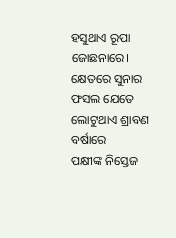ହସୁଥାଏ ରୂପା ଜୋଛନାରେ।
କ୍ଷେତରେ ସୁନାର ଫସଲ ଯେତେ
ଲୋଟୁଥାଏ ଶ୍ରାବଣ ବର୍ଷାରେ
ପକ୍ଷୀଙ୍କ ନିସ୍ତେଜ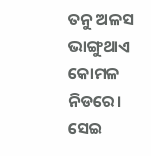ତନୁ ଅଳସ
ଭାଙ୍ଗୁଥାଏ କୋମଳ ନିଡରେ।
ସେଇ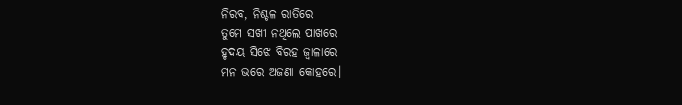ନିରବ, ନିଶ୍ଚଳ ରାତିରେ
ତୁମେ ସଖୀ ନଥିଲେ ପାଖରେ
ହୃଦୟ ସିଝେ ବିରହ ଜ୍ୱାଳାରେ
ମନ ଭରେ ଅଜଣା କୋହରେ।